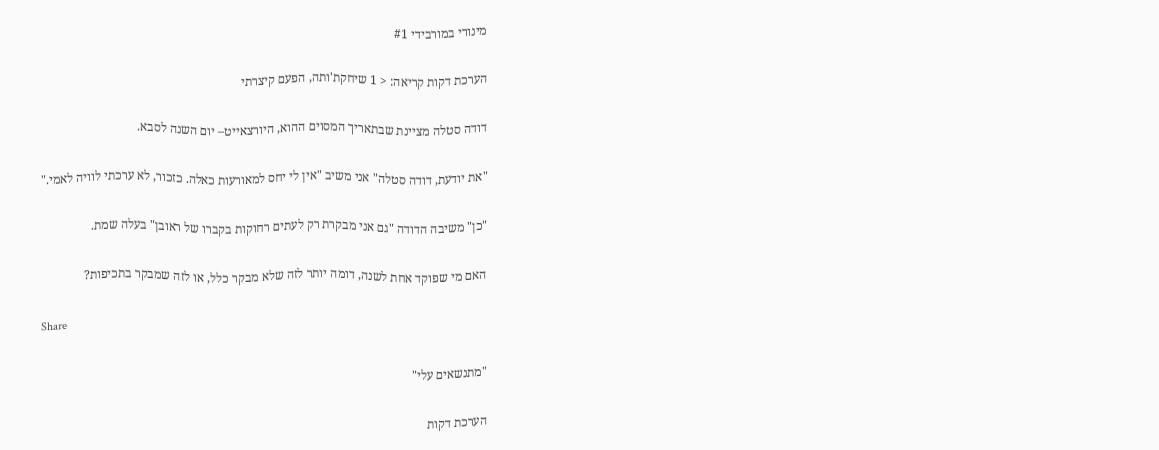מינורי במורבידי #1

הערכת דקות קריאה: < 1 שיחקת'ותה, הפעם קיצרתי

דודה סטלה מציינת שבתאריך המסוים ההוא, היורצאייט– יום השנה לסבא.

"את יודעת, דודה סטלה" אני משיב "אין לי יחס למאורעות כאלה. כזכור, לא ערכתי לוויה לאמי."

"כן" משיבה הדודה "גם אני מבקרת רק לעתים רחוקות בקברו של ראובן" בעלה שמת.

האם מי שפוקד אחת לשנה, דומה יותר לזה שלא מבקר כלל, או לזה שמבקר בתכיפות?

Share

"מתנשאים עלי"

הערכת דקות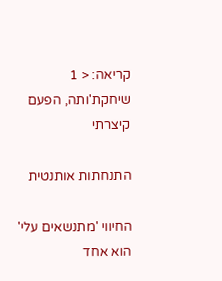קריאה: < 1 שיחקת'ותה, הפעם קיצרתי

התנחתות אותנטית

החיווי 'מתנשאים עלי' הוא אחד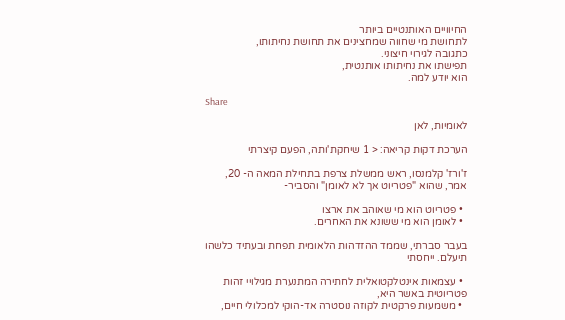החיוויים האותנטיים ביותר
לתחושת מי שחווה שמחצינים את תחושת נחיתותו,
כתגובה לגירוי חיצוני.
תפישתו את נחיתותו אותנטית,
הוא יודע למה.

Share

לאומיות, לאן

הערכת דקות קריאה: < 1 שיחקת'ותה, הפעם קיצרתי

ז'ורז' קלמנסו, ראש ממשלת צרפת בתחילת המאה ה- 20, אמר, שהוא "פטריוט אך לא לאומן" והסביר-

  • פטריוט הוא מי שאוהב את ארצו
  • לאומן הוא מי ששונא את האחרים.

בעבר סברתי, שממד ההזדהות הלאומית תפחת ובעתיד כלשהו תיעלם. ייחסתי

  • עצמאות אינטלקטואלית לחתירה המתנערת מגילויי זהות פטריוטית באשר היא,
  • משמעות פרקטית לקוזה נוסטרה אד-הוקי למכלולי חיים,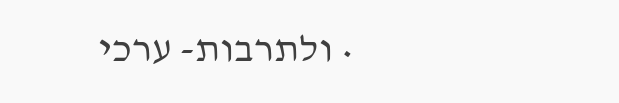• ולתרבות- ערכי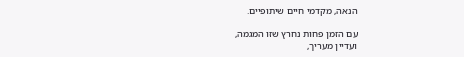הנאה, מקדמי חיים שיתופיים.

עם הזמן פחות נחרץ שזו המגמה,
ועדיין מעריך,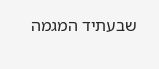שבעתיד המגמה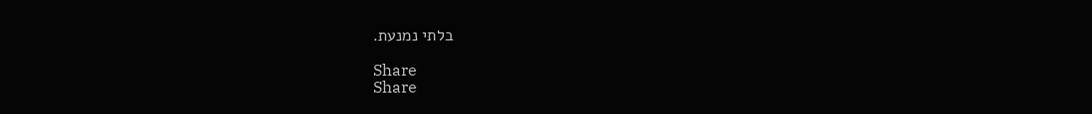בלתי נמנעת.

Share
Share